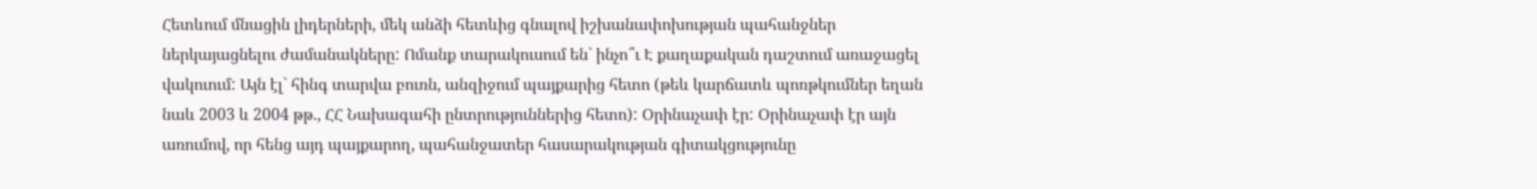Հետևում մնացին լիդերների, մեկ անձի հետևից գնալով իշխանափոխության պահանջներ ներկայացնելու ժամանակները: Ոմանք տարակուսում են` ինչո՞ւ Է քաղաքական դաշտում առաջացել վակուում: Այն էլ` հինգ տարվա բուռն, անզիջում պայքարից հետո (թեև կարճատև պոռթկումներ եղան նաև 2003 և 2004 թթ., ՀՀ Նախագահի ընտրություններից հետո): Օրինաչափ էր: Օրինաչափ էր այն առումով, որ հենց այդ պայքարող, պահանջատեր հասարակության գիտակցությունը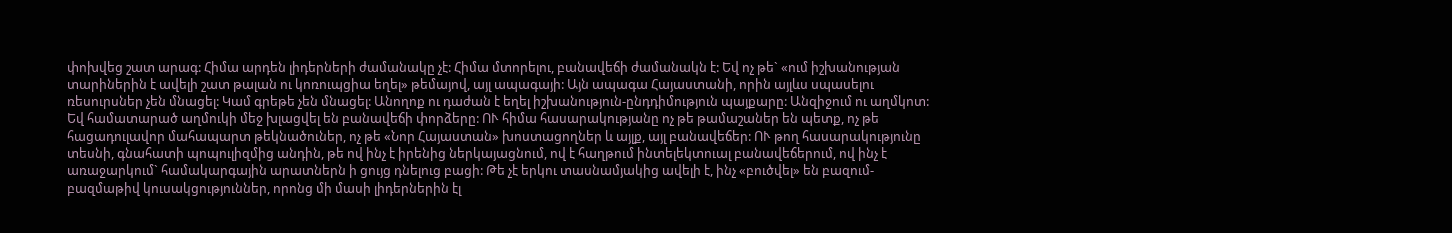փոխվեց շատ արագ: Հիմա արդեն լիդերների ժամանակը չէ: Հիմա մտորելու, բանավեճի ժամանակն է: Եվ ոչ թե` «ում իշխանության տարիներին է ավելի շատ թալան ու կոռուպցիա եղել» թեմայով, այլ ապագայի: Այն ապագա Հայաստանի, որին այլևս սպասելու ռեսուրսներ չեն մնացել: Կամ գրեթե չեն մնացել: Անողոք ու դաժան է եղել իշխանություն-ընդդիմություն պայքարը: Անզիջում ու աղմկոտ: Եվ համատարած աղմուկի մեջ խլացվել են բանավեճի փորձերը: ՈՒ հիմա հասարակությանը ոչ թե թամաշաներ են պետք, ոչ թե հացադուլավոր մահապարտ թեկնածուներ, ոչ թե «Նոր Հայաստան» խոստացողներ և այլք, այլ բանավեճեր: ՈՒ թող հասարակությունը տեսնի, գնահատի պոպուլիզմից անդին, թե ով ինչ է իրենից ներկայացնում, ով է հաղթում ինտելեկտուալ բանավեճերում, ով ինչ է առաջարկում` համակարգային արատներն ի ցույց դնելուց բացի: Թե չէ երկու տասնամյակից ավելի է, ինչ «բուծվել» են բազում-բազմաթիվ կուսակցություններ, որոնց մի մասի լիդերներին էլ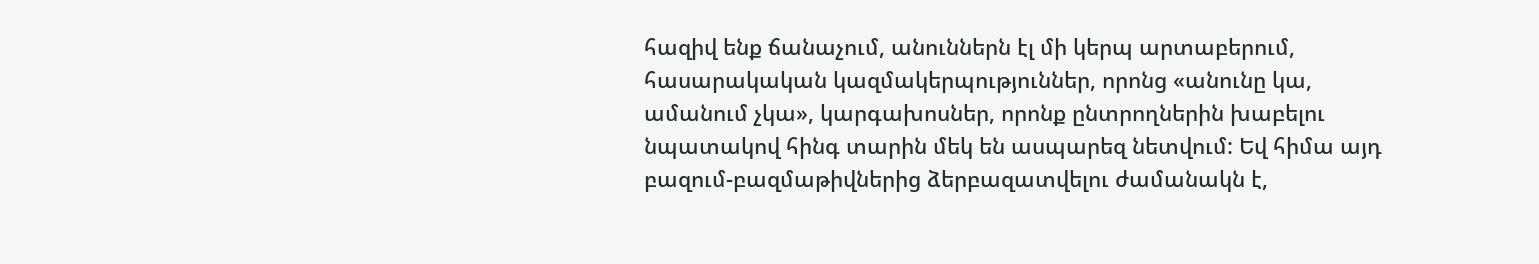հազիվ ենք ճանաչում, անուններն էլ մի կերպ արտաբերում, հասարակական կազմակերպություններ, որոնց «անունը կա, ամանում չկա», կարգախոսներ, որոնք ընտրողներին խաբելու նպատակով հինգ տարին մեկ են ասպարեզ նետվում: Եվ հիմա այդ բազում-բազմաթիվներից ձերբազատվելու ժամանակն է,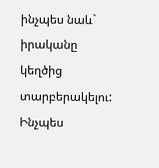ինչպես նաև` իրականը կեղծից տարբերակելու: Ինչպես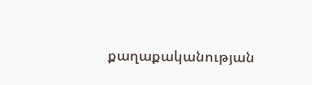քաղաքականության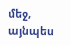մեջ, այնպես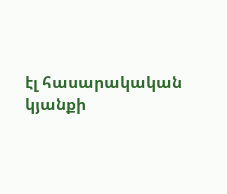էլ հասարակական կյանքի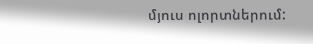մյուս ոլորտներում: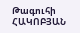Թագուհի ՀԱԿՈԲՅԱՆ